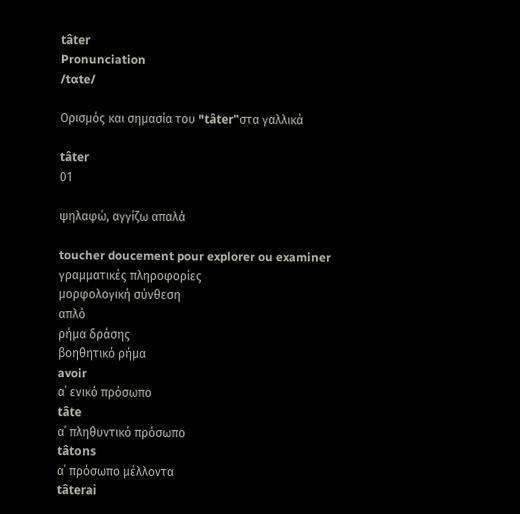tâter
Pronunciation
/tɑte/

Ορισμός και σημασία του "tâter"στα γαλλικά

tâter
01

ψηλαφώ, αγγίζω απαλά

toucher doucement pour explorer ou examiner
γραμματικές πληροφορίες
μορφολογική σύνθεση
απλό
ρήμα δράσης
βοηθητικό ρήμα
avoir
α΄ ενικό πρόσωπο
tâte
α΄ πληθυντικό πρόσωπο
tâtons
α΄ πρόσωπο μέλλοντα
tâterai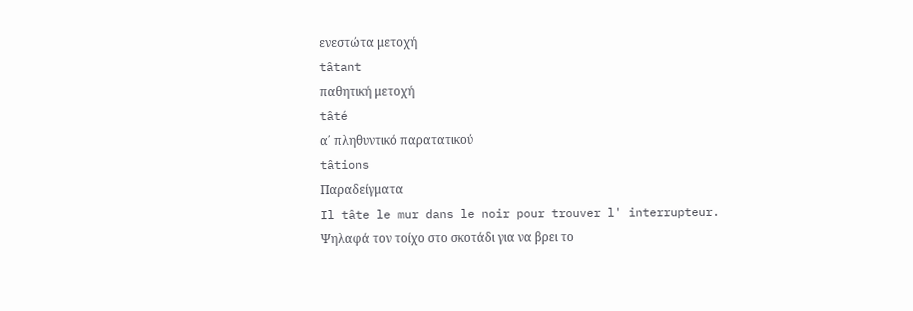ενεστώτα μετοχή
tâtant
παθητική μετοχή
tâté
α΄ πληθυντικό παρατατικού
tâtions
Παραδείγματα
Il tâte le mur dans le noir pour trouver l' interrupteur.
Ψηλαφά τον τοίχο στο σκοτάδι για να βρει το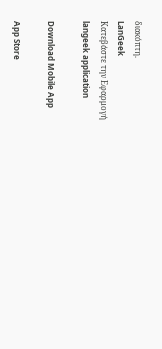διακόπτη.
LanGeek
Κατεβάστε την Εφαρμογή
langeek application

Download Mobile App

App Store